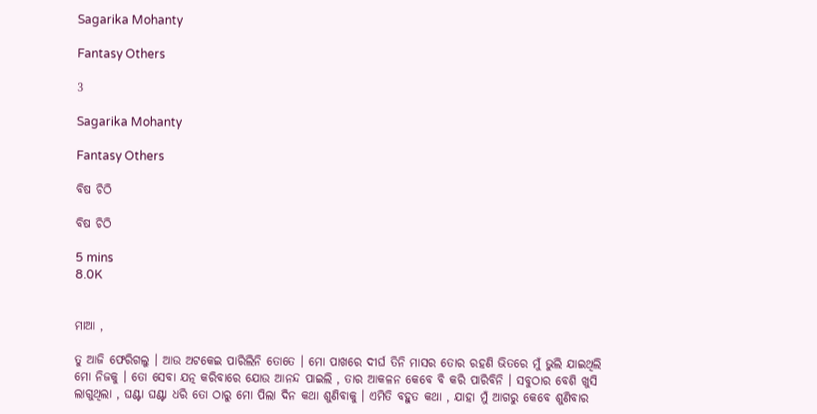Sagarika Mohanty

Fantasy Others

3

Sagarika Mohanty

Fantasy Others

ବିଷ ଚିଠି

ବିଷ ଚିଠି

5 mins
8.0K


ମାଆ ,

ତୁ ଆଜି ଫେରିଗଲୁ । ଆଉ ଅଟକେଇ ପାରିଲିନି ତୋତେ । ମୋ ପାଖରେ ଦୀର୍ଘ ତିନି ମାସର ତୋର ରହଣି ଭିତରେ ମୁଁ ଭୁଲି ଯାଇଥିଲି ମୋ ନିଜକୁ । ତୋ ସେବା ଯତ୍ନ କରିବାରେ ଯୋଉ ଆନନ୍ଦ ପାଇଲି , ତାର ଆକଳନ କେବେ ବି କରି ପାରିବିନି । ସବୁଠାର ବେଶି ଖୁସି ଲାଗୁଥିଲା , ଘଣ୍ଟା ଘଣ୍ଟା ଧରି ତୋ ଠାରୁ ମୋ ପିଲା ଦିନ କଥା ଶୁଣିବାକୁ । ଏମିତି ବହୁତ କଥା , ଯାହା ମୁଁ ଆଗରୁ କେବେ ଶୁଣିବାର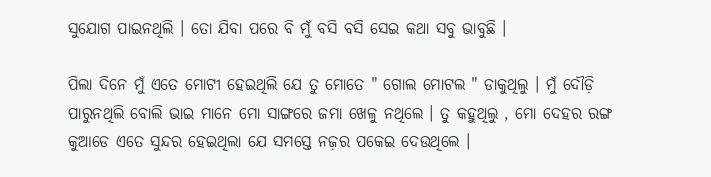ସୁଯୋଗ ପାଇନଥିଲି । ତୋ ଯିବା ପରେ ବି ମୁଁ ବସି ବସି ସେଇ କଥା ସବୁ ଭାବୁଛି ।

ପିଲା ଦିନେ ମୁଁ ଏତେ ମୋଟୀ ହେଇଥିଲି ଯେ ତୁ ମୋତେ " ଗୋଲ ମୋଟଲ " ଡାକୁଥିଲୁ । ମୁଁ ଦୌଡ଼ି ପାରୁନଥିଲି ବୋଲି ଭାଇ ମାନେ ମୋ ସାଙ୍ଗରେ ଜମା ଖେଳୁ ନଥିଲେ । ତୁ କହୁଥିଲୁ , ମୋ ଦେହର ରଙ୍ଗ କୁଆଡେ ଏତେ ସୁନ୍ଦର ହେଇଥିଲା ଯେ ସମସ୍ତେ ନଜ଼ର ପକେଇ ଦେଉଥିଲେ ।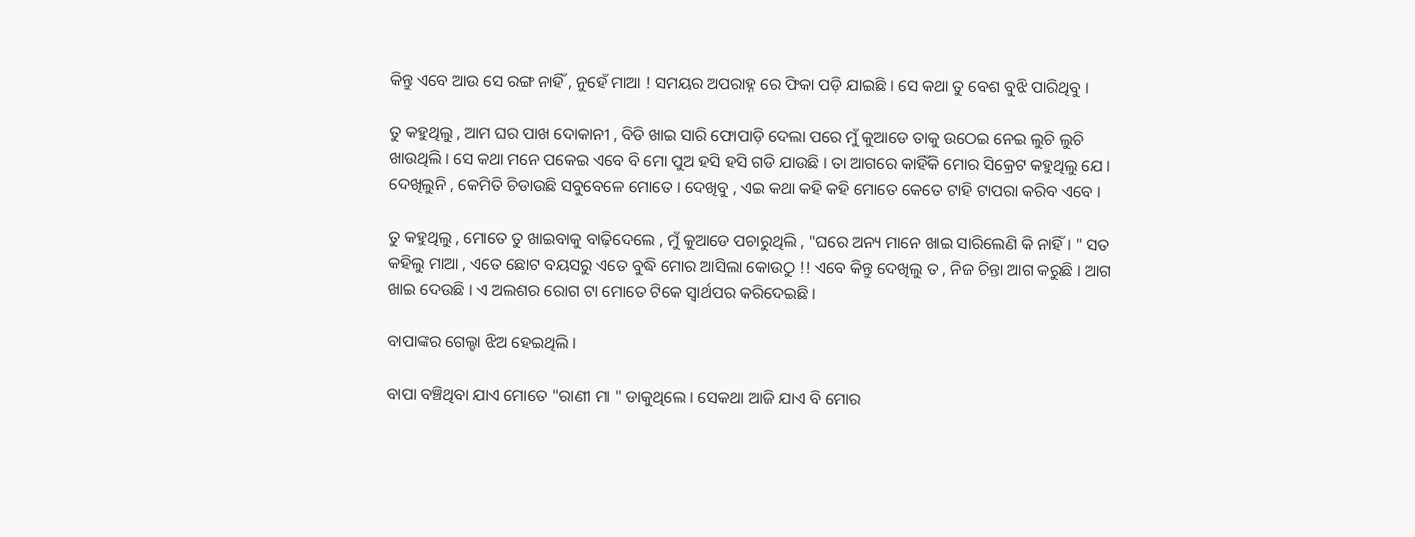କିନ୍ତୁ ଏବେ ଆଉ ସେ ରଙ୍ଗ ନାହିଁ , ନୁହେଁ ମାଆ ! ସମୟର ଅପରାହ୍ନ ରେ ଫିକା ପଡ଼ି ଯାଇଛି । ସେ କଥା ତୁ ବେଶ ବୁଝି ପାରିଥିବୁ ।

ତୁ କହୁଥିଲୁ , ଆମ ଘର ପାଖ ଦୋକାନୀ , ବିଡି ଖାଇ ସାରି ଫୋପାଡ଼ି ଦେଲା ପରେ ମୁଁ କୁଆଡେ ତାକୁ ଉଠେଇ ନେଇ ଲୁଚି ଲୁଚି ଖାଉଥିଲି । ସେ କଥା ମନେ ପକେଇ ଏବେ ବି ମୋ ପୁଅ ହସି ହସି ଗଡି ଯାଉଛି । ତା ଆଗରେ କାହିଁକି ମୋର ସିକ୍ରେଟ କହୁଥିଲୁ ଯେ । ଦେଖିଲୁନି , କେମିତି ଚିଡାଉଛି ସବୁବେଳେ ମୋତେ । ଦେଖିବୁ , ଏଇ କଥା କହି କହି ମୋତେ କେତେ ଟାହି ଟାପରା କରିବ ଏବେ ।

ତୁ କହୁଥିଲୁ , ମୋତେ ତୁ ଖାଇବାକୁ ବାଢ଼ିଦେଲେ , ମୁଁ କୁଆଡେ ପଚାରୁଥିଲି , "ଘରେ ଅନ୍ୟ ମାନେ ଖାଇ ସାରିଲେଣି କି ନାହିଁ । " ସତ କହିଲୁ ମାଆ , ଏତେ ଛୋଟ ବୟସରୁ ଏତେ ବୁଦ୍ଧି ମୋର ଆସିଲା କୋଉଠୁ !! ଏବେ କିନ୍ତୁ ଦେଖିଲୁ ତ , ନିଜ ଚିନ୍ତା ଆଗ କରୁଛି । ଆଗ ଖାଇ ଦେଉଛି । ଏ ଅଲଶର ରୋଗ ଟା ମୋତେ ଟିକେ ସ୍ଵାର୍ଥପର କରିଦେଇଛି ।

ବାପାଙ୍କର ଗେଲ୍ହା ଝିଅ ହେଇଥିଲି ।

ବାପା ବଞ୍ଚିଥିବା ଯାଏ ମୋତେ "ରାଣୀ ମା " ଡାକୁଥିଲେ । ସେକଥା ଆଜି ଯାଏ ବି ମୋର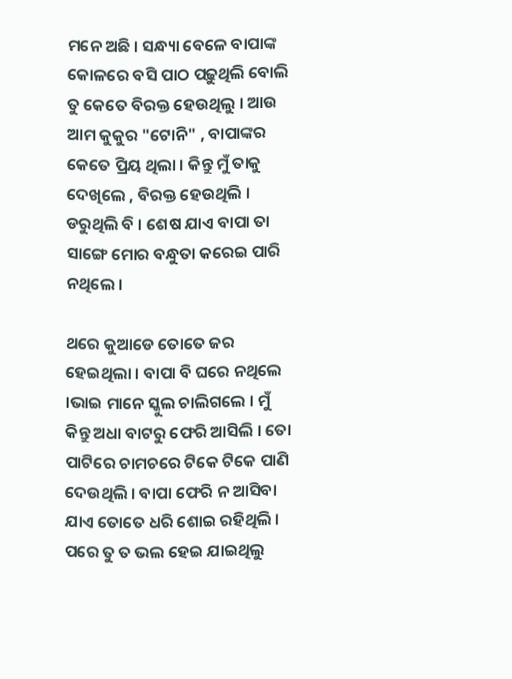ମନେ ଅଛି । ସନ୍ଧ୍ୟା ବେଳେ ବାପାଙ୍କ କୋଳରେ ବସି ପାଠ ପଢ଼ୁଥିଲି ବୋଲି ତୁ କେତେ ବିରକ୍ତ ହେଉଥିଲୁ । ଆଉ ଆମ କୁକୁର "ଟୋନି" , ବାପାଙ୍କର କେତେ ପ୍ରିୟ ଥିଲା । କିନ୍ତୁ ମୁଁ ତାକୁ ଦେଖିଲେ , ବିରକ୍ତ ହେଉଥିଲି । ଡରୁଥିଲି ବି । ଶେଷ ଯାଏ ବାପା ତା ସାଙ୍ଗେ ମୋର ବନ୍ଧୁତା କରେଇ ପାରି ନଥିଲେ ।

ଥରେ କୁଆଡେ ତୋତେ ଜର ହେଇଥିଲା । ବାପା ବି ଘରେ ନଥିଲେ ।ଭାଇ ମାନେ ସ୍କୁଲ ଚାଲିଗଲେ । ମୁଁ କିନ୍ତୁ ଅଧା ବାଟରୁ ଫେରି ଆସିଲି । ତୋ ପାଟିରେ ଚାମଚରେ ଟିକେ ଟିକେ ପାଣି ଦେଉଥିଲି । ବାପା ଫେରି ନ ଆସିବା ଯାଏ ତୋତେ ଧରି ଶୋଇ ରହିଥିଲି । ପରେ ତୁ ତ ଭଲ ହେଇ ଯାଇଥିଲୁ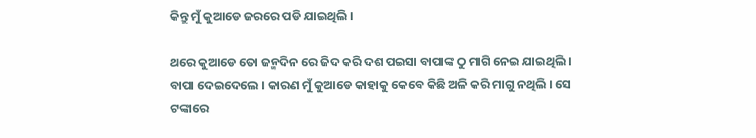କିନ୍ତୁ ମୁଁ କୁଆଡେ ଜରରେ ପଡି ଯାଇଥିଲି ।

ଥରେ କୁଆଡେ ତୋ ଜନ୍ମଦିନ ରେ ଜିଦ କରି ଦଶ ପଇସା ବାପାଙ୍କ ଠୁ ମାଗି ନେଇ ଯାଇଥିଲି । ବାପା ଦେଇଦେଲେ । କାରଣ ମୁଁ କୁଆଡେ କାହାକୁ କେବେ କିଛି ଅଳି କରି ମାଗୁ ନଥିଲି । ସେ ଟଙ୍କାରେ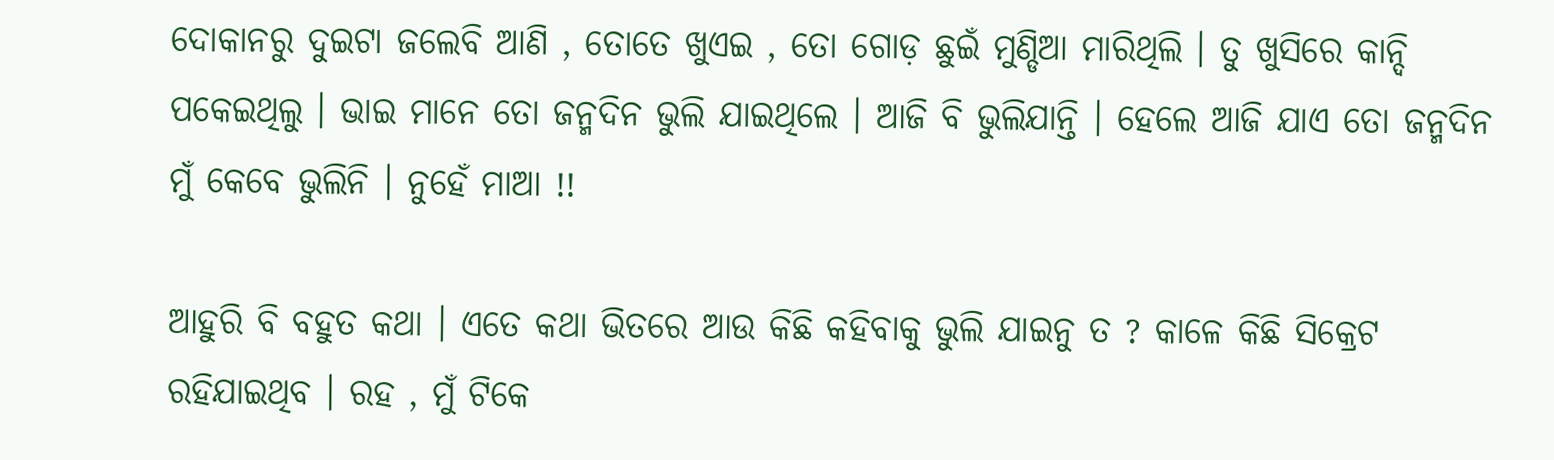ଦୋକାନରୁ ଦୁଇଟା ଜଲେବି ଆଣି , ତୋତେ ଖୁଏଇ , ତୋ ଗୋଡ଼ ଛୁଇଁ ମୁଣ୍ଡିଆ ମାରିଥିଲି । ତୁ ଖୁସିରେ କାନ୍ଦି ପକେଇଥିଲୁ । ଭାଇ ମାନେ ତୋ ଜନ୍ମଦିନ ଭୁଲି ଯାଇଥିଲେ । ଆଜି ବି ଭୁଲିଯାନ୍ତି । ହେଲେ ଆଜି ଯାଏ ତୋ ଜନ୍ମଦିନ ମୁଁ କେବେ ଭୁଲିନି । ନୁହେଁ ମାଆ !!

ଆହୁରି ବି ବହୁତ କଥା । ଏତେ କଥା ଭିତରେ ଆଉ କିଛି କହିବାକୁ ଭୁଲି ଯାଇନୁ ତ ? କାଳେ କିଛି ସିକ୍ରେଟ ରହିଯାଇଥିବ । ରହ , ମୁଁ ଟିକେ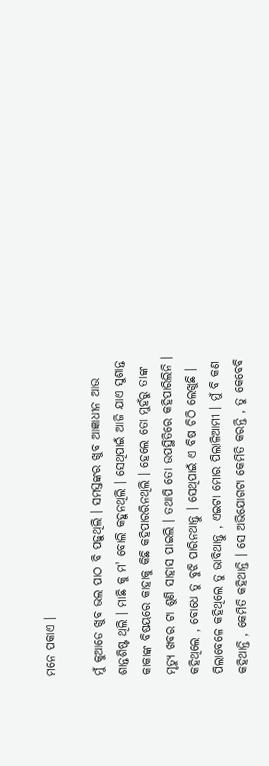ମନେ ପକାଏ ।

ମୁଁ କୁଆଡେ ଖୁବ ଭଲ ପାଠ ବି ପଢ଼ୁଥିଲି । ସମସ୍ତଙ୍କର ଖୁବ ଆଜ୍ଞାଧୀନ ଆଉ ଶାନ୍ତଶିଷ୍ଟ ଥିଲି । ମାଛି କୁ ମ' ବୋଲି କହୁନଥିଲି । ସେଥିପାଇଁ ଆଜି ଯାଏ ସୁଶାନ୍ତ କାକାଙ୍କ ବିଷୟରେ କାହାକୁ କିଛି କହିପାରରିନଥିଲି । ହେଲେ ତୋ ମୁହଁରୁ ତାଙ୍କ ମୃତ୍ୟୁ ଖବର ଟା ଶୁଣି ସାହାସ ପାଇଲି । ତଥାପି ତୋ ଉପସ୍ଥିତିରେ କହିପାରିଲିନି । କହିଥିଲେ , ବୋଧେ ତୁ ବୁଝି ପାରିନଥାନ୍ତୁ । ସେଥିପାଇଁ ଏ ବିଷ ଚିଠି ଲେଖୁଛି । ପିଲାବେଳେ କହିଥିଲେ ତୁ ଭାବିଥାନ୍ତୁ , ଏଇଟା ମୋର ପିଲାଳିଆମୀ । ମୁଁ ବି କଣ କହିଥାନ୍ତି , କେମିତି କହିଥାନ୍ତି । ସେ ଅଭିଯୋଗଟା କେମିତି କରନ୍ତି , ତୁ କେବେବି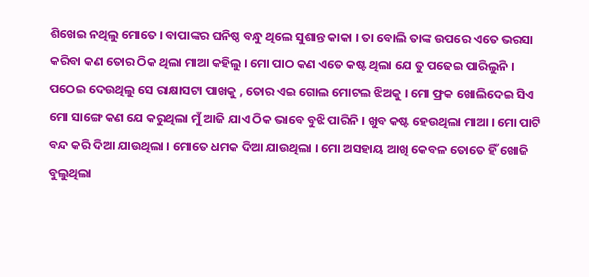ଶିଖେଇ ନଥିଲୁ ମୋତେ । ବାପାଙ୍କର ଘନିଷ୍ଠ ବନ୍ଧୁ ଥିଲେ ସୁଶାନ୍ତ କାକା । ତା ବୋଲି ତାଙ୍କ ଉପରେ ଏତେ ଭରସା କରିବା କଣ ତୋର ଠିକ ଥିଲା ମାଆ କହିଲୁ । ମୋ ପାଠ କଣ ଏତେ କଷ୍ଟ ଥିଲା ଯେ ତୁ ପଢେଇ ପାରିଲୁନି । ପଠେଇ ଦେଉଥିଲୁ ସେ ରାକ୍ଷାସଟା ପାଖକୁ , ତୋର ଏଇ ଗୋଲ ମୋଟଲ ଝିଅକୁ । ମୋ ଫ୍ରକ ଖୋଲିଦେଇ ସିଏ ମୋ ସାଙ୍ଗେ କଣ ଯେ କରୁଥିଲା ମୁଁ ଆଜି ଯାଏ ଠିକ ଭାବେ ବୁଝି ପାରିନି । ଖୁବ କଷ୍ଟ ହେଉଥିଲା ମାଆ । ମୋ ପାଟି ବନ୍ଦ କରି ଦିଆ ଯାଉଥିଲା । ମୋତେ ଧମକ ଦିଆ ଯାଉଥିଲା । ମୋ ଅସହାୟ ଆଖି କେବଳ ତୋତେ ହିଁ ଖୋଜି ବୁଲୁଥିଲା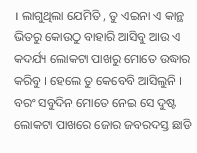। ଲାଗୁଥିଲା ଯେମିତି , ତୁ ଏଇନା ଏ କାନ୍ଥ ଭିତରୁ କୋଉଠୁ ବାହାରି ଆସିବୁ ଆଉ ଏ କଦର୍ଯ୍ୟ ଲୋକଟା ପାଖରୁ ମୋତେ ଉଦ୍ଧାର କରିବୁ । ହେଲେ ତୁ କେବେବି ଆସିଲୁନି । ବରଂ ସବୁଦିନ ମୋତେ ନେଇ ସେ ଦୁଷ୍ଟ ଲୋକଟା ପାଖରେ ଜୋର ଜବରଦସ୍ତ ଛାଡି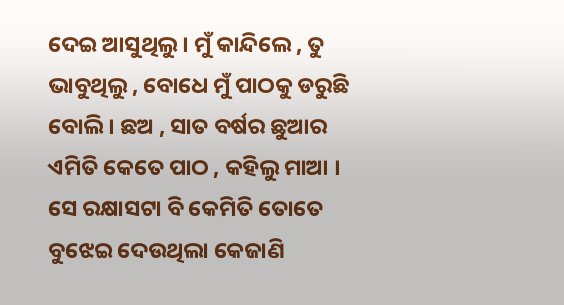ଦେଇ ଆସୁଥିଲୁ । ମୁଁ କାନ୍ଦିଲେ , ତୁ ଭାବୁଥିଲୁ , ବୋଧେ ମୁଁ ପାଠକୁ ଡରୁଛି ବୋଲି। ଛଅ , ସାତ ବର୍ଷର ଛୁଆର ଏମିତି କେତେ ପାଠ , କହିଲୁ ମାଆ । ସେ ରକ୍ଷାସଟା ବି କେମିତି ତୋତେ ବୁଝେଇ ଦେଉଥିଲା କେଜାଣି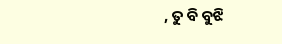, ତୁ ବି ବୁଝି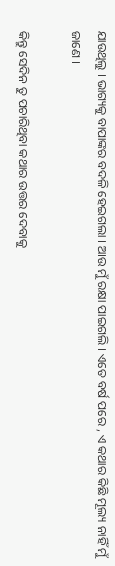ଯାଉଥିଲୁ । ଭାଗ୍ୟକୁ ବାପାଙ୍କର ବଦଳି ହେଇଗଲା । ଆଉ ମୁଁ ରକ୍ଷା ପାଇଗଲି । ଏତେ ବର୍ଷ ପରେ , ଏ କଥାର କିଛି ମୂଲ୍ୟ ନାହିଁ ମୁଁ ଜାଣେ ।

କିନ୍ତୁ ସେଦିନ ତୁ ପଚାରିଥିବା କଥାର ଉତ୍ତର ଦେବାକୁ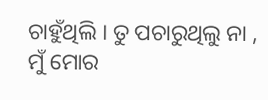ଚାହୁଁଥିଲି । ତୁ ପଚାରୁଥିଲୁ ନା , ମୁଁ ମୋର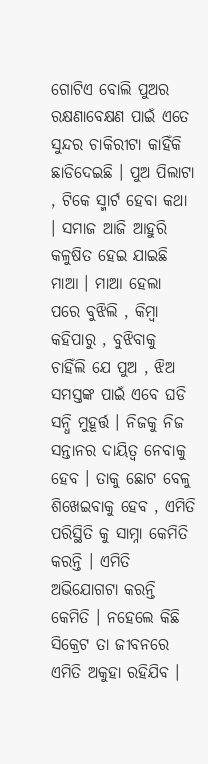ଗୋଟିଏ ବୋଲି ପୁଅର ରକ୍ଷଣାବେକ୍ଷଣ ପାଇଁ ଏତେ ସୁନ୍ଦର ଚାକିରୀଟା କାହିଁକି ଛାଡିଦେଇଛି । ପୁଅ ପିଲାଟା , ଟିକେ ସ୍ମାର୍ଟ ହେବା କଥା । ସମାଜ ଆଜି ଆହୁରି କଳୁଷିତ ହେଇ ଯାଇଛି ମାଆ । ମାଆ ହେଲା ପରେ ବୁଝିଲି , କିମ୍ବା କହିପାରୁ , ବୁଝିବାକୁ ଚାହିଁଲି ଯେ ପୁଅ , ଝିଅ ସମସ୍ତଙ୍କ ପାଇଁ ଏବେ ଘଡି ସନ୍ଧି ମୁହୂର୍ତ୍ତ । ନିଜକୁ ନିଜ ସନ୍ତାନର ଦାୟିତ୍ୱ ନେବାକୁ ହେବ । ତାକୁ ଛୋଟ ବେଳୁ ଶିଖେଇବାକୁ ହେବ , ଏମିତି ପରିସ୍ଥିତି କୁ ସାମ୍ନା କେମିତି କରନ୍ତି । ଏମିତି ଅଭିଯୋଗଟା କରନ୍ତି କେମିତି । ନହେଲେ କିଛି ସିକ୍ରେଟ ତା ଜୀବନରେ ଏମିତି ଅକୁହା ରହିଯିବ ।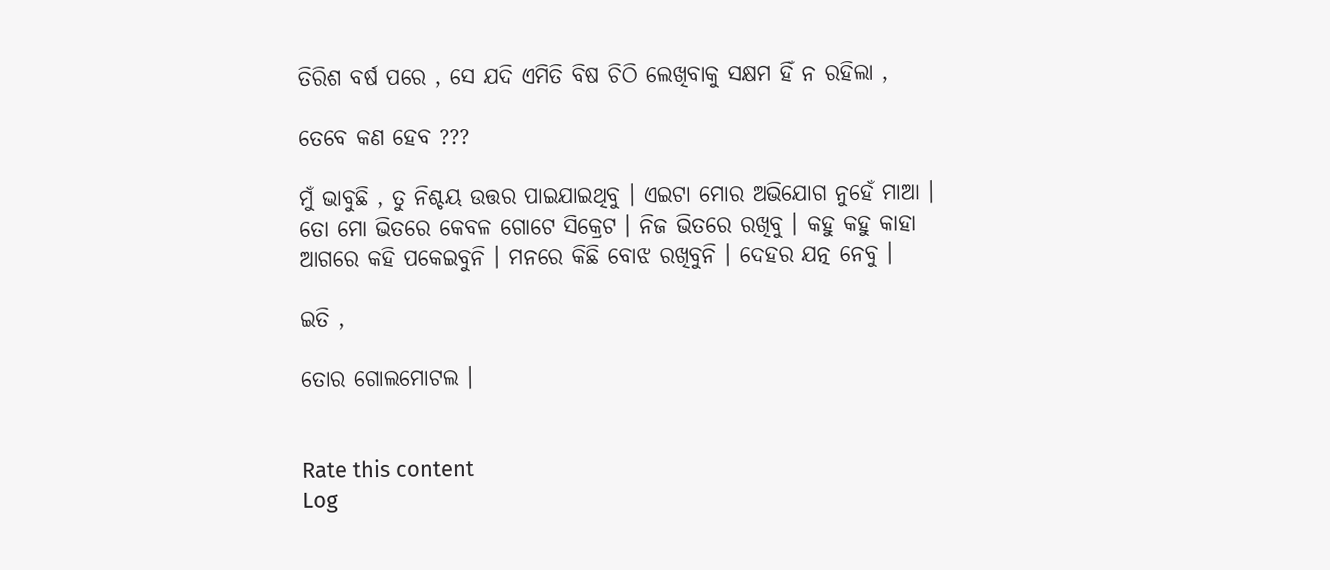ତିରିଶ ବର୍ଷ ପରେ , ସେ ଯଦି ଏମିତି ବିଷ ଚିଠି ଲେଖିବାକୁ ସକ୍ଷମ ହିଁ ନ ରହିଲା ,

ତେବେ କଣ ହେବ ???

ମୁଁ ଭାବୁଛି , ତୁ ନିଶ୍ଚୟ ଉତ୍ତର ପାଇଯାଇଥିବୁ । ଏଇଟା ମୋର ଅଭିଯୋଗ ନୁହେଁ ମାଆ । ତୋ ମୋ ଭିତରେ କେବଳ ଗୋଟେ ସିକ୍ରେଟ । ନିଜ ଭିତରେ ରଖିବୁ । କହୁ କହୁ କାହା ଆଗରେ କହି ପକେଇବୁନି । ମନରେ କିଛି ବୋଝ ରଖିବୁନି । ଦେହର ଯତ୍ନ ନେବୁ ।

ଇତି ,

ତୋର ଗୋଲମୋଟଲ ।


Rate this content
Log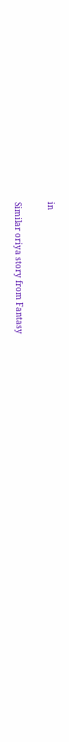in

Similar oriya story from Fantasy